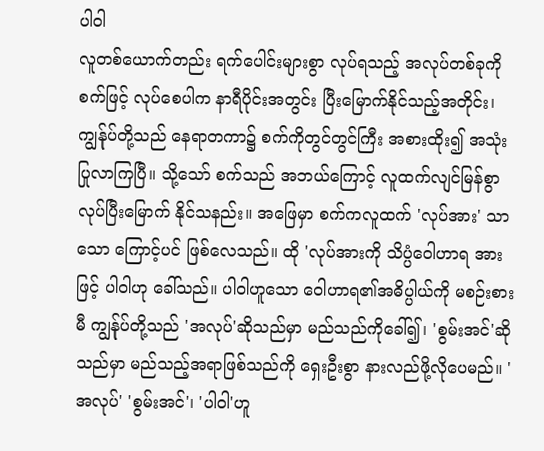ပါဝါ
လူတစ်ယောက်တည်း ရက်ပေါင်းများစွာ လုပ်ရသည့် အလုပ်တစ်ခုကို စက်ဖြင့် လုပ်စေပါက နာရီပိုင်းအတွင်း ပြီးမြောက်နိုင်သည့်အတိုင်း၊ ကျွန်ုပ်တို့သည် နေရာတကာ၌ စက်ကိုတွင်တွင်ကြီး အစားထိုး၍ အသုံးပြုလာကြပြီ။ သို့သော် စက်သည် အဘယ်ကြောင့် လူထက်လျင်မြန်စွာ လုပ်ပြီးမြောက် နိုင်သနည်း။ အဖြေမှာ စက်ကလူထက် 'လုပ်အား' သာသော ကြောင့်ပင် ဖြစ်လေသည်။ ထို 'လုပ်အားကို သိပ္ပံဝေါဟာရ အားဖြင့် ပါဝါဟု ခေါ်သည်။ ပါဝါဟူသော ဝေါဟာရ၏အဓိပ္ပါယ်ကို မစဉ်းစားမီ ကျွန်ုပ်တို့သည် 'အလုပ်'ဆိုသည်မှာ မည်သည်ကိုခေါ်၍၊ 'စွမ်းအင်'ဆိုသည်မှာ မည်သည့်အရာဖြစ်သည်ကို ရှေးဦးစွာ နားလည်ဖို့လိုပေမည်။ 'အလုပ်' 'စွမ်းအင်'၊ 'ပါဝါ'ဟူ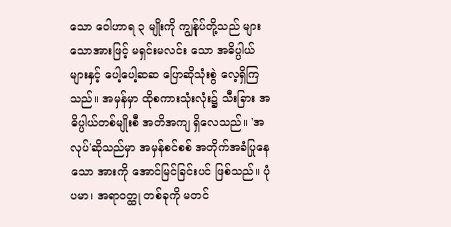သော ဝေါဟာရ ၃ မျိုးကို ကျွန်ုပ်တို့သည် များသောအားဖြင့် မရှင်းမလင်း သော အဓိပ္ပါယ် များနှင့် ပေါ့ပေါ့ဆဆ ပြောဆိုသုံးစွဲ လေ့ရှိကြသည်။ အမှန်မှာ ထိုစကားသုံးလုံး၌ သီးခြား အဓိပ္ပါယ်တစ်မျိုးစီ အတိအကျ ရှိလေသည်။ 'အလုပ်'ဆိုသည်မှာ အမှန်စင်စစ် အတိုက်အခံပြုနေသော အားကို အောင်မြင်ခြင်းပင် ဖြစ်သည်။ ပုံပမာ၊ အရာဝတ္ထု တစ်ခုကို မတင်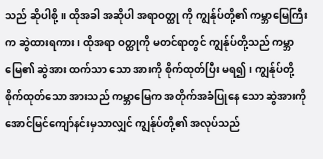သည် ဆိုပါစို့။ ထိုအခါ အဆိုပါ အရာဝတ္ထု ကို ကျွန်ုပ်တို့၏ ကမ္ဘာမြေကြီးက ဆွဲထားရကား၊ ထိုအရာ ဝတ္ထုကို မတင်ရာတွင် ကျွန်ုပ်တို့သည် ကမ္ဘာမြေ၏ ဆွဲအား ထက်သာ သော အားကို စိုက်ထုတ်ပြီး မရ၍၊ ကျွန်ုပ်တို့ စိုက်ထုတ်သော အားသည် ကမ္ဘာမြေက အတိုက်အခံပြုနေ သော ဆွဲအားကို အောင်မြင်ကျော်နင်းမှသာလျှင် ကျွန်ုပ်တို့၏ အလုပ်သည်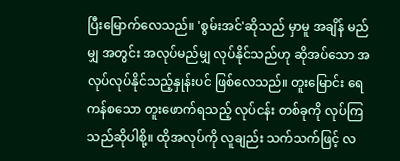ပြီးမြောက်လေသည်။ 'စွမ်းအင်'ဆိုသည် မှာမူ အချိန် မည်မျှ အတွင်း အလုပ်မည်မျှ လုပ်နိုင်သည်ဟု ဆိုအပ်သော အလုပ်လုပ်နိုင်သည့်နှုန်းပင် ဖြစ်လေသည်။ တူးမြောင်း ရေကန်စသော တူးဖောက်ရသည့် လုပ်ငန်း တစ်ခုကို လုပ်ကြသည်ဆိုပါစို့။ ထိုအလုပ်ကို လူချည်း သက်သက်ဖြင့် လ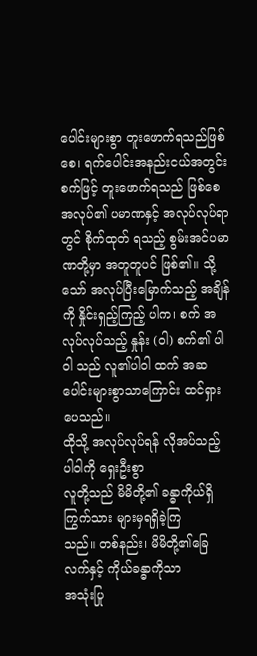ပေါင်းများစွာ တူးဖောက်ရသည်ဖြစ်စေ၊ ရက်ပေါင်းအနည်းငယ်အတွင်း စက်ဖြင့် တူးဖောက်ရသည် ဖြစ်စေ အလုပ်၏ ပမာဏနှင့် အလုပ်လုပ်ရာတွင် စိုက်ထုတ် ရသည့် စွမ်းအင်ပမာဏတို့မှာ အတူတူပင် ဖြစ်၏။ သို့သော် အလုပ်ပြီးမြောက်သည့် အချိန်ကို နှိုင်းရှည့်ကြည့် ပါက၊ စက် အလုပ်လုပ်သည့် နှုန်း (ဝါ) စက်၏ ပါဝါ သည် လူ၏ပါဝါ ထက် အဆပေါင်းများစွာသာကြောင်း ထင်ရှားပေသည်။
ထိုသို့ အလုပ်လုပ်ရန် လိုအပ်သည့် ပါဝါကို ရှေးဦးစွာ
လူတို့သည် မိမိတို့၏ ခန္ဓာကိုယ်ရှိကြွက်သား များမှရရှိခဲ့ကြ
သည်။ တစ်နည်း၊ မိမိတို့၏ခြေလက်နှင့် ကိုယ်ခန္ဓာကိုသာ
အသုံးပြု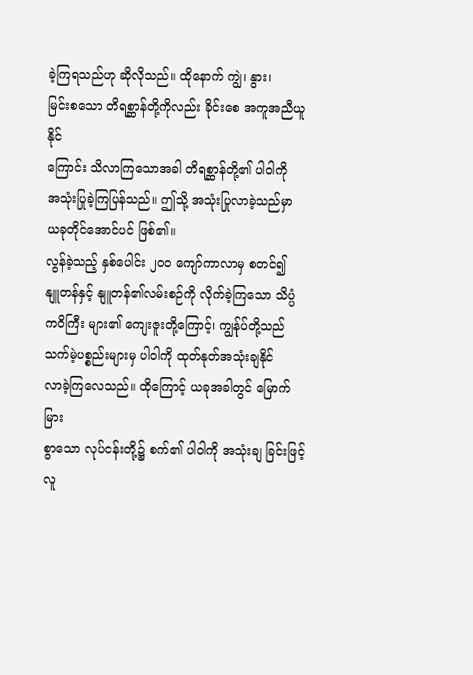ခဲ့ကြရသည်ဟု ဆိုလိုသည်။ ထိုနောက် ကျွဲ၊ နွား၊
မြင်းစသော တိရစ္ဆာန်တို့ကိုလည်း ခိုင်းစေ အကူအညီယူနိုင်
ကြောင်း သိလာကြသောအခါ တိရစ္ဆာန်တို့၏ ပါဝါကို
အသုံးပြုခဲ့ကြပြန်သည်။ ဤသို့ အသုံးပြုလာခဲ့သည်မှာ
ယခုတိုင်အောင်ပင် ဖြစ်၏။
လွန်ခဲ့သည့် နှစ်ပေါင်း ၂ဝဝ ကျော်ကာလာမှ စတင်၍
နျူတန်နှင့် နျူတန်၏လမ်းစဉ်ကို လိုက်ခဲ့ကြသော သိပ္ပံ
ကဝိကြီး များ၏ ကျေးဇူးတို့ကြောင့်၊ ကျွန်ုပ်တို့သည်
သက်မဲ့ပစ္စည်းများမှ ပါဝါကို ထုတ်နုတ်အသုံးချနိုင်
လာခဲ့ကြလေသည်။ ထိုကြောင့် ယခုအခါတွင် မြောက်မြား
စွာသော လုပ်ငန်းတို့၌ စက်၏ ပါဝါကို အသုံးချ ခြင်းဖြင့်
လူ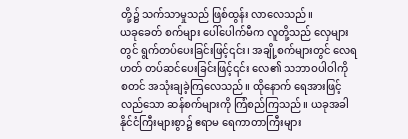တို့၌ သက်သာမှုသည် ဖြစ်ထွန်း လာလေသည်။
ယခုခေတ် စက်များ ပေါ်ပေါက်မီက လူတို့သည် လှေများ
တွင် ရွက်တပ်ပေးခြင်းဖြင့်၎င်း၊ အချို့စက်များတွင် လေရ
ဟတ် တပ်ဆင်ပေးခြင်းဖြင့်၎င်း လေ၏ သဘာဝပါဝါကို
စတင် အသုံးချခဲ့ကြလေသည်။ ထိုနောက် ရေအားဖြင့်
လည်သော ဆန်စက်များကို ကြံစည်ကြသည်။ ယခုအခါ
နိုင်ငံကြီးများစွာ၌ ဧရာမ ရေကာတာကြီးများ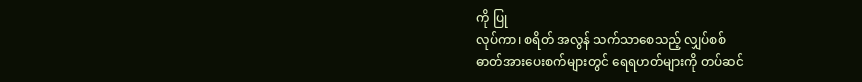ကို ပြု
လုပ်ကာ၊ စရိတ် အလွန် သက်သာစေသည့် လျှပ်စစ်
ဓာတ်အားပေးစက်များတွင် ရေရဟတ်များကို တပ်ဆင်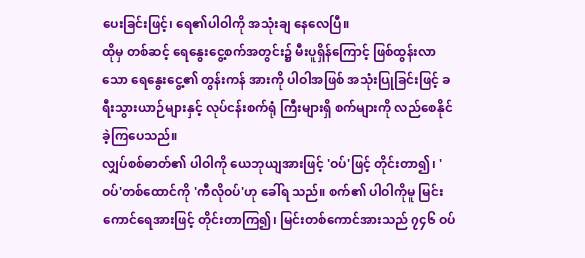ပေးခြင်းဖြင့်၊ ရေ၏ပါဝါကို အသုံးချ နေလေပြီ။
ထိုမှ တစ်ဆင့် ရေနွေးငွေ့စက်အတွင်း၌ မီးပူရှိန်ကြောင့် ဖြစ်ထွန်းလာ သော ရေနွေးငွေ့၏ တွန်းကန် အားကို ပါဝါအဖြစ် အသုံးပြုခြင်းဖြင့် ခရီးသွားယာဉ်များနှင့် လုပ်ငန်းစက်ရုံ ကြီးများရှိ စက်များကို လည်စေနိုင်ခဲ့ကြပေသည်။
လျှပ်စစ်ဓာတ်၏ ပါဝါကို ယေဘုယျအားဖြင့် 'ဝပ်'ဖြင့် တိုင်းတာ၍၊ 'ဝပ်'တစ်ထောင်ကို 'ကီလိုဝပ်'ဟု ခေါ်ရ သည်။ စက်၏ ပါဝါကိုမူ မြင်းကောင်ရေအားဖြင့် တိုင်းတာကြ၍၊ မြင်းတစ်ကောင်အားသည် ၇၄၆ ဝပ်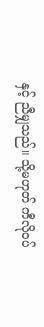နှင့် ညီမျှသည်။ သို့မဟုတ် ကီလိုဝပ်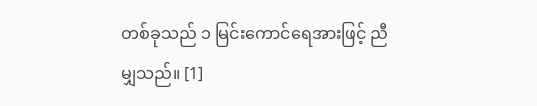တစ်ခုသည် ၁ မြင်းကောင်ရေအားဖြင့် ညီမျှသည်။ [1]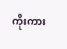ကိုးကား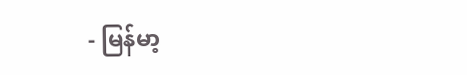- မြန်မာ့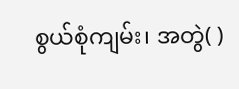စွယ်စုံကျမ်း၊ အတွဲ( )